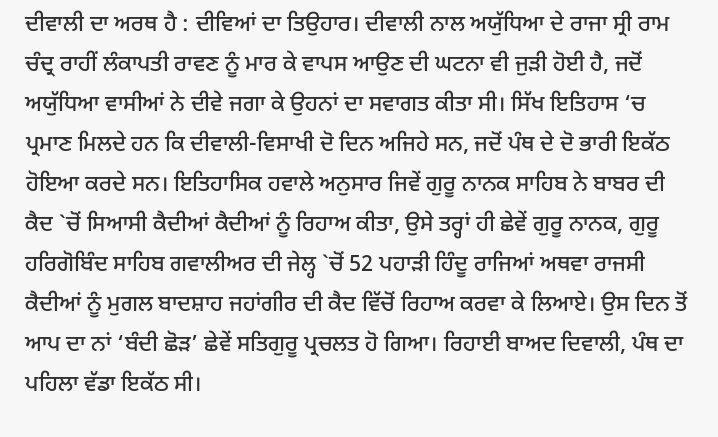ਦੀਵਾਲੀ ਦਾ ਅਰਥ ਹੈ : ਦੀਵਿਆਂ ਦਾ ਤਿਉਹਾਰ। ਦੀਵਾਲੀ ਨਾਲ ਅਯੁੱਧਿਆ ਦੇ ਰਾਜਾ ਸ੍ਰੀ ਰਾਮ ਚੰਦ੍ਰ ਰਾਹੀਂ ਲੰਕਾਪਤੀ ਰਾਵਣ ਨੂੰ ਮਾਰ ਕੇ ਵਾਪਸ ਆਉਣ ਦੀ ਘਟਨਾ ਵੀ ਜੁੜੀ ਹੋਈ ਹੈ, ਜਦੋਂ ਅਯੁੱਧਿਆ ਵਾਸੀਆਂ ਨੇ ਦੀਵੇ ਜਗਾ ਕੇ ਉਹਨਾਂ ਦਾ ਸਵਾਗਤ ਕੀਤਾ ਸੀ। ਸਿੱਖ ਇਤਿਹਾਸ ‘ਚ ਪ੍ਰਮਾਣ ਮਿਲਦੇ ਹਨ ਕਿ ਦੀਵਾਲੀ-ਵਿਸਾਖੀ ਦੋ ਦਿਨ ਅਜਿਹੇ ਸਨ, ਜਦੋਂ ਪੰਥ ਦੇ ਦੋ ਭਾਰੀ ਇਕੱਠ ਹੋਇਆ ਕਰਦੇ ਸਨ। ਇਤਿਹਾਸਿਕ ਹਵਾਲੇ ਅਨੁਸਾਰ ਜਿਵੇਂ ਗੁਰੂ ਨਾਨਕ ਸਾਹਿਬ ਨੇ ਬਾਬਰ ਦੀ ਕੈਦ `ਚੋਂ ਸਿਆਸੀ ਕੈਦੀਆਂ ਕੈਦੀਆਂ ਨੂੰ ਰਿਹਾਅ ਕੀਤਾ, ਉਸੇ ਤਰ੍ਹਾਂ ਹੀ ਛੇਵੇਂ ਗੁਰੂ ਨਾਨਕ, ਗੁਰੂ ਹਰਿਗੋਬਿੰਦ ਸਾਹਿਬ ਗਵਾਲੀਅਰ ਦੀ ਜੇਲ੍ਹ `ਚੋਂ 52 ਪਹਾੜੀ ਹਿੰਦੂ ਰਾਜਿਆਂ ਅਥਵਾ ਰਾਜਸੀ ਕੈਦੀਆਂ ਨੂੰ ਮੁਗਲ ਬਾਦਸ਼ਾਹ ਜਹਾਂਗੀਰ ਦੀ ਕੈਦ ਵਿੱਚੋਂ ਰਿਹਾਅ ਕਰਵਾ ਕੇ ਲਿਆਏ। ਉਸ ਦਿਨ ਤੋਂ ਆਪ ਦਾ ਨਾਂ ‘ਬੰਦੀ ਛੋੜ’ ਛੇਵੇਂ ਸਤਿਗੁਰੂ ਪ੍ਰਚਲਤ ਹੋ ਗਿਆ। ਰਿਹਾਈ ਬਾਅਦ ਦਿਵਾਲੀ, ਪੰਥ ਦਾ ਪਹਿਲਾ ਵੱਡਾ ਇਕੱਠ ਸੀ।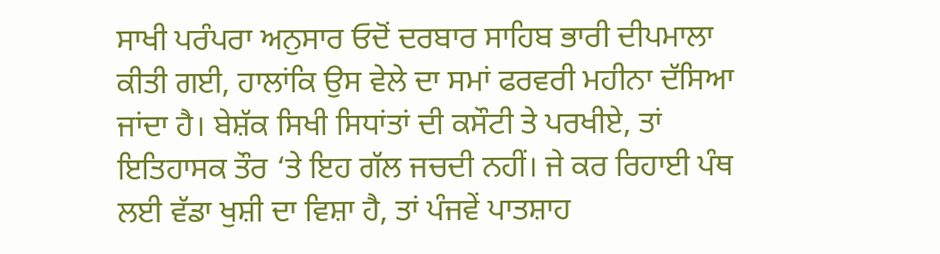ਸਾਖੀ ਪਰੰਪਰਾ ਅਨੁਸਾਰ ਓਦੋਂ ਦਰਬਾਰ ਸਾਹਿਬ ਭਾਰੀ ਦੀਪਮਾਲਾ ਕੀਤੀ ਗਈ, ਹਾਲਾਂਕਿ ਉਸ ਵੇਲੇ ਦਾ ਸਮਾਂ ਫਰਵਰੀ ਮਹੀਨਾ ਦੱਸਿਆ ਜਾਂਦਾ ਹੈ। ਬੇਸ਼ੱਕ ਸਿਖੀ ਸਿਧਾਂਤਾਂ ਦੀ ਕਸੌਟੀ ਤੇ ਪਰਖੀਏ, ਤਾਂ ਇਤਿਹਾਸਕ ਤੌਰ ‘ਤੇ ਇਹ ਗੱਲ ਜਚਦੀ ਨਹੀਂ। ਜੇ ਕਰ ਰਿਹਾਈ ਪੰਥ ਲਈ ਵੱਡਾ ਖੁਸ਼ੀ ਦਾ ਵਿਸ਼ਾ ਹੈ, ਤਾਂ ਪੰਜਵੇਂ ਪਾਤਸ਼ਾਹ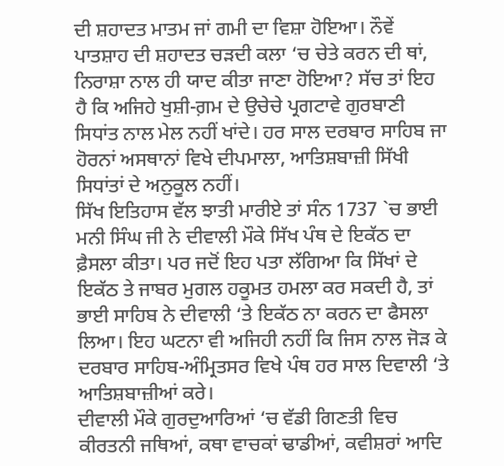ਦੀ ਸ਼ਹਾਦਤ ਮਾਤਮ ਜਾਂ ਗਮੀ ਦਾ ਵਿਸ਼ਾ ਹੋਇਆ। ਨੌਵੇਂ ਪਾਤਸ਼ਾਹ ਦੀ ਸ਼ਹਾਦਤ ਚੜਦੀ ਕਲਾ ‘ਚ ਚੇਤੇ ਕਰਨ ਦੀ ਥਾਂ, ਨਿਰਾਸ਼ਾ ਨਾਲ ਹੀ ਯਾਦ ਕੀਤਾ ਜਾਣਾ ਹੋਇਆ? ਸੱਚ ਤਾਂ ਇਹ ਹੈ ਕਿ ਅਜਿਹੇ ਖੁਸ਼ੀ-ਗ਼ਮ ਦੇ ਉਚੇਚੇ ਪ੍ਰਗਟਾਵੇ ਗੁਰਬਾਣੀ ਸਿਧਾਂਤ ਨਾਲ ਮੇਲ ਨਹੀਂ ਖਾਂਦੇ। ਹਰ ਸਾਲ ਦਰਬਾਰ ਸਾਹਿਬ ਜਾ ਹੋਰਨਾਂ ਅਸਥਾਨਾਂ ਵਿਖੇ ਦੀਪਮਾਲਾ, ਆਤਿਸ਼ਬਾਜ਼ੀ ਸਿੱਖੀ ਸਿਧਾਂਤਾਂ ਦੇ ਅਨੁਕੂਲ ਨਹੀਂ।
ਸਿੱਖ ਇਤਿਹਾਸ ਵੱਲ ਝਾਤੀ ਮਾਰੀਏ ਤਾਂ ਸੰਨ 1737 `ਚ ਭਾਈ ਮਨੀ ਸਿੰਘ ਜੀ ਨੇ ਦੀਵਾਲੀ ਮੌਕੇ ਸਿੱਖ ਪੰਥ ਦੇ ਇਕੱਠ ਦਾ ਫ਼ੈਸਲਾ ਕੀਤਾ। ਪਰ ਜਦੋਂ ਇਹ ਪਤਾ ਲੱਗਿਆ ਕਿ ਸਿੱਖਾਂ ਦੇ ਇਕੱਠ ਤੇ ਜਾਬਰ ਮੁਗਲ ਹਕੂਮਤ ਹਮਲਾ ਕਰ ਸਕਦੀ ਹੈ, ਤਾਂ ਭਾਈ ਸਾਹਿਬ ਨੇ ਦੀਵਾਲੀ ‘ਤੇ ਇਕੱਠ ਨਾ ਕਰਨ ਦਾ ਫੈਸਲਾ ਲਿਆ। ਇਹ ਘਟਨਾ ਵੀ ਅਜਿਹੀ ਨਹੀਂ ਕਿ ਜਿਸ ਨਾਲ ਜੋੜ ਕੇ ਦਰਬਾਰ ਸਾਹਿਬ-ਅੰਮ੍ਰਿਤਸਰ ਵਿਖੇ ਪੰਥ ਹਰ ਸਾਲ ਦਿਵਾਲੀ ‘ਤੇ ਆਤਿਸ਼ਬਾਜ਼ੀਆਂ ਕਰੇ।
ਦੀਵਾਲੀ ਮੌਕੇ ਗੁਰਦੁਆਰਿਆਂ ‘ਚ ਵੱਡੀ ਗਿਣਤੀ ਵਿਚ ਕੀਰਤਨੀ ਜਥਿਆਂ, ਕਥਾ ਵਾਚਕਾਂ ਢਾਡੀਆਂ, ਕਵੀਸ਼ਰਾਂ ਆਦਿ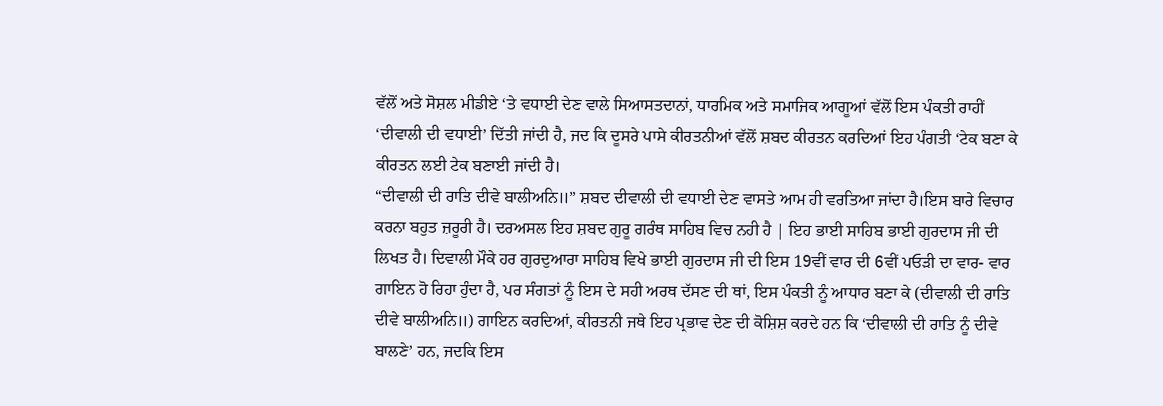ਵੱਲੋਂ ਅਤੇ ਸੋਸ਼ਲ ਮੀਡੀਏ ‘ਤੇ ਵਧਾਈ ਦੇਣ ਵਾਲੇ ਸਿਆਸਤਦਾਨਾਂ, ਧਾਰਮਿਕ ਅਤੇ ਸਮਾਜਿਕ ਆਗੂਆਂ ਵੱਲੋਂ ਇਸ ਪੰਕਤੀ ਰਾਹੀਂ ‘ਦੀਵਾਲੀ ਦੀ ਵਧਾਈ’ ਦਿੱਤੀ ਜਾਂਦੀ ਹੈ, ਜਦ ਕਿ ਦੂਸਰੇ ਪਾਸੇ ਕੀਰਤਨੀਆਂ ਵੱਲੋਂ ਸ਼ਬਦ ਕੀਰਤਨ ਕਰਦਿਆਂ ਇਹ ਪੰਗਤੀ ‘ਟੇਕ ਬਣਾ ਕੇ ਕੀਰਤਨ ਲਈ ਟੇਕ ਬਣਾਈ ਜਾਂਦੀ ਹੈ।
“ਦੀਵਾਲੀ ਦੀ ਰਾਤਿ ਦੀਵੇ ਬਾਲੀਅਨਿ॥” ਸ਼ਬਦ ਦੀਵਾਲੀ ਦੀ ਵਧਾਈ ਦੇਣ ਵਾਸਤੇ ਆਮ ਹੀ ਵਰਤਿਆ ਜਾਂਦਾ ਹੈ।ਇਸ ਬਾਰੇ ਵਿਚਾਰ ਕਰਨਾ ਬਹੁਤ ਜ਼ਰੂਰੀ ਹੈ। ਦਰਅਸਲ ਇਹ ਸ਼ਬਦ ਗੁਰੂ ਗਰੰਥ ਸਾਹਿਬ ਵਿਚ ਨਹੀ ਹੈ | ਇਹ ਭਾਈ ਸਾਹਿਬ ਭਾਈ ਗੁਰਦਾਸ ਜੀ ਦੀ ਲਿਖਤ ਹੈ। ਦਿਵਾਲੀ ਮੌਕੇ ਹਰ ਗੁਰਦੁਆਰਾ ਸਾਹਿਬ ਵਿਖੇ ਭਾਈ ਗੁਰਦਾਸ ਜੀ ਦੀ ਇਸ 19ਵੀਂ ਵਾਰ ਦੀ 6ਵੀਂ ਪਓੜੀ ਦਾ ਵਾਰ- ਵਾਰ ਗਾਇਨ ਹੋ ਰਿਹਾ ਹੁੰਦਾ ਹੈ, ਪਰ ਸੰਗਤਾਂ ਨੂੰ ਇਸ ਦੇ ਸਹੀ ਅਰਥ ਦੱਸਣ ਦੀ ਥਾਂ, ਇਸ ਪੰਕਤੀ ਨੂੰ ਆਧਾਰ ਬਣਾ ਕੇ (ਦੀਵਾਲੀ ਦੀ ਰਾਤਿ ਦੀਵੇ ਬਾਲੀਅਨਿ॥) ਗਾਇਨ ਕਰਦਿਆਂ, ਕੀਰਤਨੀ ਜਥੇ ਇਹ ਪ੍ਰਭਾਵ ਦੇਣ ਦੀ ਕੋਸ਼ਿਸ਼ ਕਰਦੇ ਹਨ ਕਿ ‘ਦੀਵਾਲੀ ਦੀ ਰਾਤਿ ਨੂੰ ਦੀਵੇ ਬਾਲਣੇ’ ਹਨ, ਜਦਕਿ ਇਸ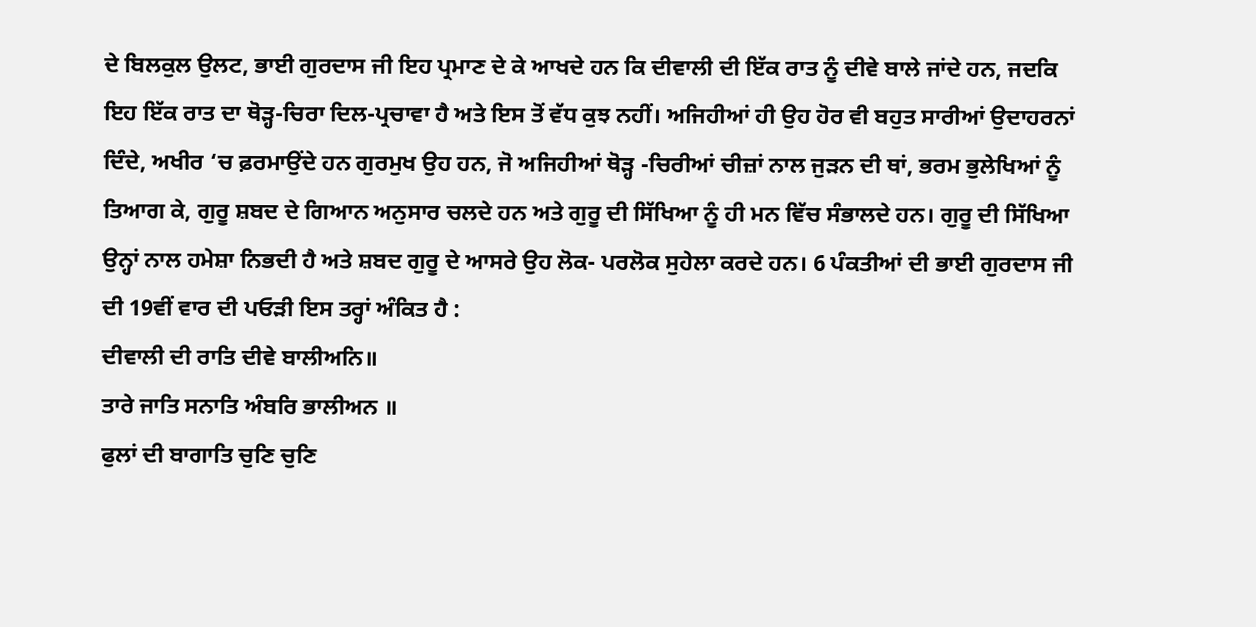ਦੇ ਬਿਲਕੁਲ ਉਲਟ, ਭਾਈ ਗੁਰਦਾਸ ਜੀ ਇਹ ਪ੍ਰਮਾਣ ਦੇ ਕੇ ਆਖਦੇ ਹਨ ਕਿ ਦੀਵਾਲੀ ਦੀ ਇੱਕ ਰਾਤ ਨੂੰ ਦੀਵੇ ਬਾਲੇ ਜਾਂਦੇ ਹਨ, ਜਦਕਿ ਇਹ ਇੱਕ ਰਾਤ ਦਾ ਥੋੜ੍ਹ-ਚਿਰਾ ਦਿਲ-ਪ੍ਰਚਾਵਾ ਹੈ ਅਤੇ ਇਸ ਤੋਂ ਵੱਧ ਕੁਝ ਨਹੀਂ। ਅਜਿਹੀਆਂ ਹੀ ਉਹ ਹੋਰ ਵੀ ਬਹੁਤ ਸਾਰੀਆਂ ਉਦਾਹਰਨਾਂ ਦਿੰਦੇ, ਅਖੀਰ ‘ਚ ਫ਼ਰਮਾਉਂਦੇ ਹਨ ਗੁਰਮੁਖ ਉਹ ਹਨ, ਜੋ ਅਜਿਹੀਆਂ ਥੋੜ੍ਹ -ਚਿਰੀਆਂ ਚੀਜ਼ਾਂ ਨਾਲ ਜੁੜਨ ਦੀ ਥਾਂ, ਭਰਮ ਭੁਲੇਖਿਆਂ ਨੂੰ ਤਿਆਗ ਕੇ, ਗੁਰੂ ਸ਼ਬਦ ਦੇ ਗਿਆਨ ਅਨੁਸਾਰ ਚਲਦੇ ਹਨ ਅਤੇ ਗੁਰੂ ਦੀ ਸਿੱਖਿਆ ਨੂੰ ਹੀ ਮਨ ਵਿੱਚ ਸੰਭਾਲਦੇ ਹਨ। ਗੁਰੂ ਦੀ ਸਿੱਖਿਆ ਉਨ੍ਹਾਂ ਨਾਲ ਹਮੇਸ਼ਾ ਨਿਭਦੀ ਹੈ ਅਤੇ ਸ਼ਬਦ ਗੁਰੂ ਦੇ ਆਸਰੇ ਉਹ ਲੋਕ- ਪਰਲੋਕ ਸੁਹੇਲਾ ਕਰਦੇ ਹਨ। 6 ਪੰਕਤੀਆਂ ਦੀ ਭਾਈ ਗੁਰਦਾਸ ਜੀ ਦੀ 19ਵੀਂ ਵਾਰ ਦੀ ਪਓੜੀ ਇਸ ਤਰ੍ਹਾਂ ਅੰਕਿਤ ਹੈ :
ਦੀਵਾਲੀ ਦੀ ਰਾਤਿ ਦੀਵੇ ਬਾਲੀਅਨਿ॥
ਤਾਰੇ ਜਾਤਿ ਸਨਾਤਿ ਅੰਬਰਿ ਭਾਲੀਅਨ ॥
ਫੁਲਾਂ ਦੀ ਬਾਗਾਤਿ ਚੁਣਿ ਚੁਣਿ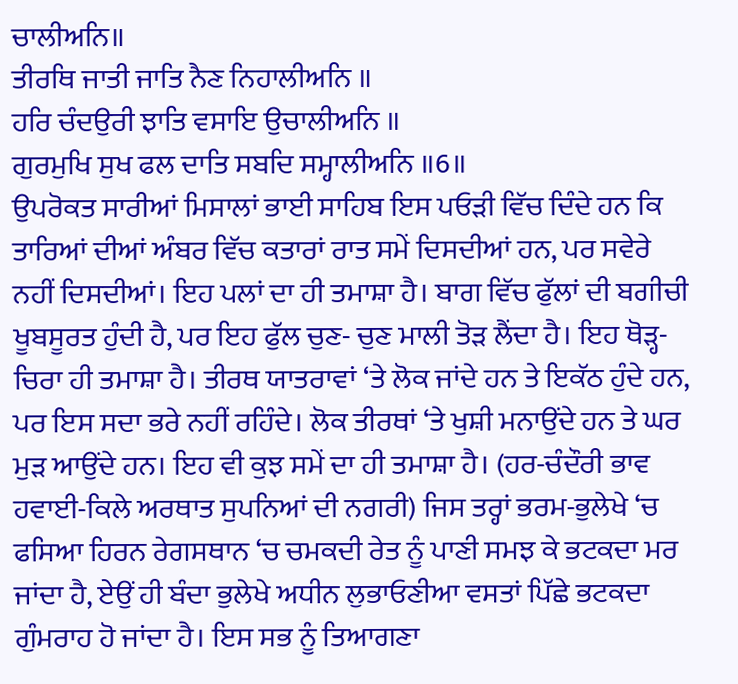ਚਾਲੀਅਨਿ॥
ਤੀਰਥਿ ਜਾਤੀ ਜਾਤਿ ਨੈਣ ਨਿਹਾਲੀਅਨਿ ॥
ਹਰਿ ਚੰਦਉਰੀ ਝਾਤਿ ਵਸਾਇ ਉਚਾਲੀਅਨਿ ॥
ਗੁਰਮੁਖਿ ਸੁਖ ਫਲ ਦਾਤਿ ਸਬਦਿ ਸਮ੍ਹਾਲੀਅਨਿ ॥6॥
ਉਪਰੋਕਤ ਸਾਰੀਆਂ ਮਿਸਾਲਾਂ ਭਾਈ ਸਾਹਿਬ ਇਸ ਪਓੜੀ ਵਿੱਚ ਦਿੰਦੇ ਹਨ ਕਿ ਤਾਰਿਆਂ ਦੀਆਂ ਅੰਬਰ ਵਿੱਚ ਕਤਾਰਾਂ ਰਾਤ ਸਮੇਂ ਦਿਸਦੀਆਂ ਹਨ, ਪਰ ਸਵੇਰੇ ਨਹੀਂ ਦਿਸਦੀਆਂ। ਇਹ ਪਲਾਂ ਦਾ ਹੀ ਤਮਾਸ਼ਾ ਹੈ। ਬਾਗ ਵਿੱਚ ਫੁੱਲਾਂ ਦੀ ਬਗੀਚੀ ਖੂਬਸੂਰਤ ਹੁੰਦੀ ਹੈ, ਪਰ ਇਹ ਫੁੱਲ ਚੁਣ- ਚੁਣ ਮਾਲੀ ਤੋੜ ਲੈਂਦਾ ਹੈ। ਇਹ ਥੋੜ੍ਹ-ਚਿਰਾ ਹੀ ਤਮਾਸ਼ਾ ਹੈ। ਤੀਰਥ ਯਾਤਰਾਵਾਂ ‘ਤੇ ਲੋਕ ਜਾਂਦੇ ਹਨ ਤੇ ਇਕੱਠ ਹੁੰਦੇ ਹਨ, ਪਰ ਇਸ ਸਦਾ ਭਰੇ ਨਹੀਂ ਰਹਿੰਦੇ। ਲੋਕ ਤੀਰਥਾਂ ‘ਤੇ ਖੁਸ਼ੀ ਮਨਾਉਂਦੇ ਹਨ ਤੇ ਘਰ ਮੁੜ ਆਉਂਦੇ ਹਨ। ਇਹ ਵੀ ਕੁਝ ਸਮੇਂ ਦਾ ਹੀ ਤਮਾਸ਼ਾ ਹੈ। (ਹਰ-ਚੰਦੌਰੀ ਭਾਵ ਹਵਾਈ-ਕਿਲੇ ਅਰਥਾਤ ਸੁਪਨਿਆਂ ਦੀ ਨਗਰੀ) ਜਿਸ ਤਰ੍ਹਾਂ ਭਰਮ-ਭੁਲੇਖੇ ‘ਚ ਫਸਿਆ ਹਿਰਨ ਰੇਗਸਥਾਨ ‘ਚ ਚਮਕਦੀ ਰੇਤ ਨੂੰ ਪਾਣੀ ਸਮਝ ਕੇ ਭਟਕਦਾ ਮਰ ਜਾਂਦਾ ਹੈ, ਏਉਂ ਹੀ ਬੰਦਾ ਭੁਲੇਖੇ ਅਧੀਨ ਲੁਭਾਓਣੀਆ ਵਸਤਾਂ ਪਿੱਛੇ ਭਟਕਦਾ ਗੁੰਮਰਾਹ ਹੋ ਜਾਂਦਾ ਹੈ। ਇਸ ਸਭ ਨੂੰ ਤਿਆਗਣਾ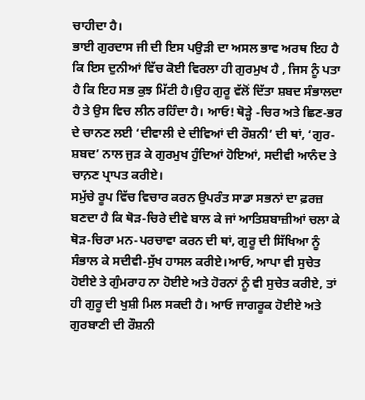ਚਾਹੀਦਾ ਹੈ।
ਭਾਈ ਗੁਰਦਾਸ ਜੀ ਦੀ ਇਸ ਪਉੜੀ ਦਾ ਅਸਲ ਭਾਵ ਅਰਥ ਇਹ ਹੈ ਕਿ ਇਸ ਦੁਨੀਆਂ ਵਿੱਚ ਕੋਈ ਵਿਰਲਾ ਹੀ ਗੁਰਮੁਖ ਹੈ , ਜਿਸ ਨੂੰ ਪਤਾ ਹੈ ਕਿ ਇਹ ਸਭ ਕੁਝ ਮਿੱਟੀ ਹੈ।ਉਹ ਗੁਰੂ ਵੱਲੋਂ ਦਿੱਤਾ ਸ਼ਬਦ ਸੰਭਾਲਦਾ ਹੈ ਤੇ ਉਸ ਵਿਚ ਲੀਨ ਰਹਿੰਦਾ ਹੈ। ਆਓ! ਥੋੜ੍ਹੇ -ਚਿਰ ਅਤੇ ਛਿਣ-ਭਰ ਦੇ ਚਾਨਣ ਲਈ ‘ਦੀਵਾਲੀ ਦੇ ਦੀਵਿਆਂ ਦੀ ਰੌਸ਼ਨੀ’ ਦੀ ਥਾਂ, ‘ਗੁਰ-ਸ਼ਬਦ’ ਨਾਲ ਜੁੜ ਕੇ ਗੁਰਮੁਖ ਹੁੰਦਿਆਂ ਹੋਇਆਂ, ਸਦੀਵੀ ਆਨੰਦ ਤੇ ਚਾਨ਼ਣ ਪ੍ਰਾਪਤ ਕਰੀਏ।
ਸਮੁੱਚੇ ਰੂਪ ਵਿੱਚ ਵਿਚਾਰ ਕਰਨ ਉਪਰੰਤ ਸਾਡਾ ਸਭਨਾਂ ਦਾ ਫ਼ਰਜ਼ ਬਣਦਾ ਹੈ ਕਿ ਥੋੜ-ਚਿਰੇ ਦੀਵੇ ਬਾਲ ਕੇ ਜਾਂ ਆਤਿਸ਼ਬਾਜ਼ੀਆਂ ਚਲਾ ਕੇ ਥੋੜ-ਚਿਰਾ ਮਨ-ਪਰਚਾਵਾ ਕਰਨ ਦੀ ਥਾਂ, ਗੁਰੂ ਦੀ ਸਿੱਖਿਆ ਨੂੰ ਸੰਭਾਲ ਕੇ ਸਦੀਵੀ-ਸੁੱਖ ਹਾਸਲ ਕਰੀਏ।ਆਓ, ਆਪਾ ਵੀ ਸੁਚੇਤ ਹੋਈਏ ਤੇ ਗੁੰਮਰਾਹ ਨਾ ਹੋਈਏ ਅਤੇ ਹੋਰਨਾਂ ਨੂੰ ਵੀ ਸੁਚੇਤ ਕਰੀਏ, ਤਾਂ ਹੀ ਗੁਰੂ ਦੀ ਖੁਸ਼ੀ ਮਿਲ ਸਕਦੀ ਹੈ। ਆਓ ਜਾਗਰੂਕ ਹੋਈਏ ਅਤੇ ਗੁਰਬਾਣੀ ਦੀ ਰੌਸ਼ਨੀ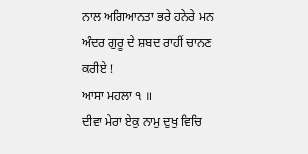ਨਾਲ ਅਗਿਆਨਤਾ ਭਰੇ ਹਨੇਰੇ ਮਨ ਅੰਦਰ ਗੁਰੂ ਦੇ ਸ਼ਬਦ ਰਾਹੀਂ ਚਾਨਣ ਕਰੀਏ !
ਆਸਾ ਮਹਲਾ ੧ ॥
ਦੀਵਾ ਮੇਰਾ ਏਕੁ ਨਾਮੁ ਦੁਖੁ ਵਿਚਿ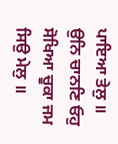ਪਾਇਆ ਤੇਲੁ ॥
ਉਨਿ ਚਾਨਣਿ ਓਹੁ ਸੋਖਿਆ ਚੂਕਾ ਜਮ ਸਿਉ ਮੇਲੁ ॥